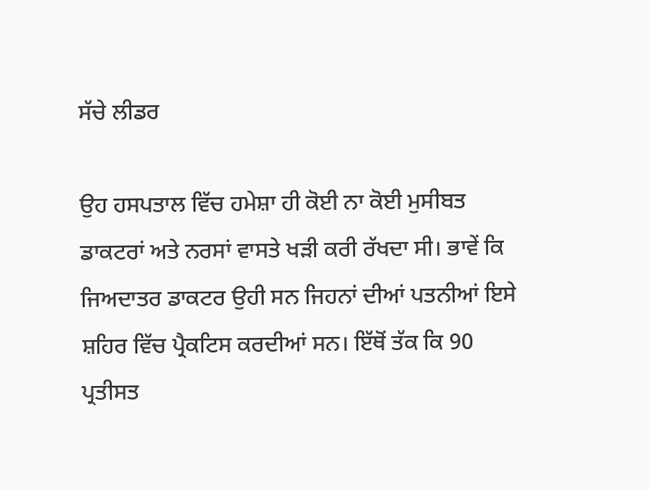ਸੱਚੇ ਲੀਡਰ

ਉਹ ਹਸਪਤਾਲ ਵਿੱਚ ਹਮੇਸ਼ਾ ਹੀ ਕੋਈ ਨਾ ਕੋਈ ਮੁਸੀਬਤ ਡਾਕਟਰਾਂ ਅਤੇ ਨਰਸਾਂ ਵਾਸਤੇ ਖੜੀ ਕਰੀ ਰੱਖਦਾ ਸੀ। ਭਾਵੇਂ ਕਿ ਜਿਅਦਾਤਰ ਡਾਕਟਰ ਉਹੀ ਸਨ ਜਿਹਨਾਂ ਦੀਆਂ ਪਤਨੀਆਂ ਇਸੇ ਸ਼ਹਿਰ ਵਿੱਚ ਪ੍ਰੈਕਟਿਸ ਕਰਦੀਆਂ ਸਨ। ਇੱਥੋਂ ਤੱਕ ਕਿ 90 ਪ੍ਰਤੀਸਤ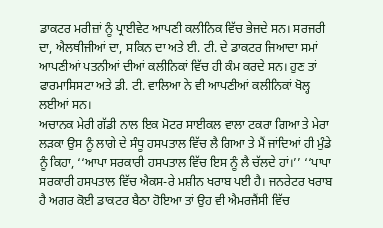ਡਾਕਟਰ ਮਰੀਜ਼ਾਂ ਨੂੰ ਪ੍ਰਾਈਵੇਟ ਆਪਣੀ ਕਲੀਨਿਕ ਵਿੱਚ ਭੇਜਦੇ ਸਨ। ਸਰਜਰੀ ਦਾ, ਐਲਥੀਜੀਆਂ ਦਾ, ਸਕਿਨ ਦਾ ਅਤੇ ਈ. ਟੀ. ਦੇ ਡਾਕਟਰ ਜਿਆਦਾ ਸਮਾਂ ਆਪਣੀਆਂ ਪਤਨੀਆਂ ਦੀਆਂ ਕਲੀਨਿਕਾਂ ਵਿੱਚ ਹੀ ਕੰਮ ਕਰਦੇ ਸਨ। ਹੁਣ ਤਾਂ ਫਾਰਮਾਸਿਸਟਾ ਅਤੇ ਡੀ. ਟੀ. ਵਾਲਿਆ ਨੇ ਵੀ ਆਪਣੀਆਂ ਕਲੀਨਿਕਾਂ ਖੋਲ੍ਹ ਲਈਆਂ ਸਨ।
ਅਚਾਨਕ ਮੇਰੀ ਗੱਡੀ ਨਾਲ ਇਕ ਮੋਟਰ ਸਾਈਕਲ ਵਾਲਾ ਟਕਰਾ ਗਿਆ ਤੇ ਮੇਰਾ ਲੜਕਾ ਉਸ ਨੂੰ ਲਾਗੇ ਦੇ ਸੰਧੂ ਹਸਪਤਾਲ ਵਿੱਚ ਲੈ ਗਿਆ ਤੇ ਮੈਂ ਜਾਂਦਿਆਂ ਹੀ ਮੁੰਡੇ ਨੂੰ ਕਿਹਾ, ‘‘ਆਪਾ ਸਰਕਾਰੀ ਹਸਪਤਾਲ ਵਿੱਚ ਇਸ ਨੂੰ ਲੈ ਚੱਲਦੇ ਹਾਂ।’’ ‘‘ਪਾਪਾ ਸਰਕਾਰੀ ਹਸਪਤਾਲ ਵਿੱਚ ਐਕਸ-ਰੇ ਮਸ਼ੀਨ ਖਰਾਬ ਪਈ ਹੈ। ਜਨਰੇਟਰ ਖਰਾਬ ਹੈ ਅਗਰ ਕੋਈ ਡਾਕਟਰ ਬੈਠਾ ਹੋਇਆ ਤਾਂ ਉਹ ਵੀ ਐਮਰਜੈਂਸੀ ਵਿੱਚ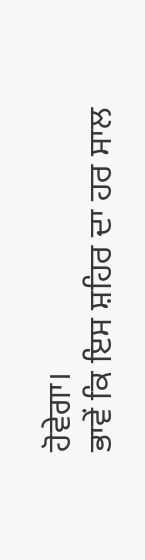ਹੋਵੇਗਾ।
ਭਾਵੇਂ ਕਿ ਇਸ ਸ਼ਹਿਰ ਦਾ ਹਰ ਸਾਲ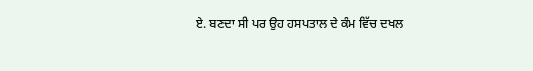ਏ. ਬਣਦਾ ਸੀ ਪਰ ਉਹ ਹਸਪਤਾਲ ਦੇ ਕੰਮ ਵਿੱਚ ਦਖਲ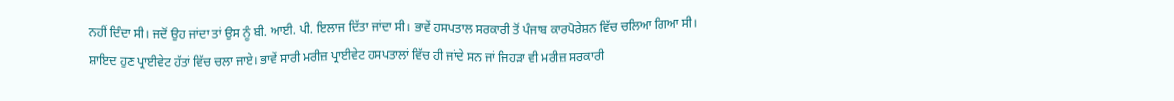ਨਹੀਂ ਦਿੰਦਾ ਸੀ। ਜਦੋਂ ਉਹ ਜਾਂਦਾ ਤਾਂ ਉਸ ਨੂੰ ਬੀ. ਆਈ. ਪੀ. ਇਲਾਜ ਦਿੱਤਾ ਜਾਂਦਾ ਸੀ। ਭਾਵੇਂ ਹਸਪਤਾਲ ਸਰਕਾਰੀ ਤੋਂ ਪੰਜਾਬ ਕਾਰਪੋਰੇਸ਼ਨ ਵਿੱਚ ਚਲਿਆ ਗਿਆ ਸੀ। ਸ਼ਾਇਦ ਹੁਣ ਪ੍ਰਾਈਵੇਟ ਹੱਤਾਂ ਵਿੱਚ ਚਲਾ ਜਾਏ। ਭਾਵੇਂ ਸਾਰੀ ਮਰੀਜ਼ ਪ੍ਰਾਈਵੇਟ ਹਸਪਤਾਲਾਂ ਵਿੱਚ ਹੀ ਜਾਂਦੇ ਸਨ ਜਾਂ ਜਿਹੜਾ ਵੀ ਮਰੀਜ਼ ਸਰਕਾਰੀ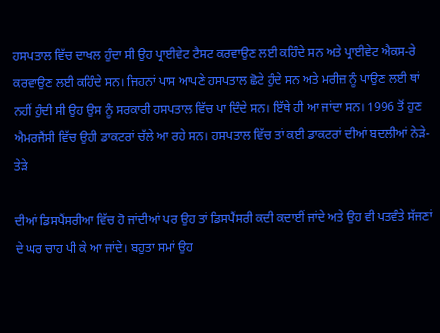ਹਸਪਤਾਲ ਵਿੱਚ ਦਾਖਲ ਹੁੰਦਾ ਸੀ ਉਹ ਪ੍ਰਾਈਵੇਟ ਟੈਸਟ ਕਰਵਾਉਣ ਲਈ ਕਹਿੰਦੇ ਸਨ ਅਤੇ ਪ੍ਰਾਈਵੇਟ ਐਕਸ-ਰੇ ਕਰਵਾਉਣ ਲਈ ਕਹਿੰਦੇ ਸਨ। ਜਿਹਨਾਂ ਪਾਸ ਆਪਣੇ ਹਸਪਤਾਲ ਛੋਟੇ ਹੁੰਦੇ ਸਨ ਅਤੇ ਮਰੀਜ਼ ਨੂੰ ਪਾਉਣ ਲਈ ਥਾਂ ਨਹੀਂ ਹੁੰਦੀ ਸੀ ਉਹ ਉਸ ਨੂੰ ਸਰਕਾਰੀ ਹਸਪਤਾਲ ਵਿੱਚ ਪਾ ਦਿੰਦੇ ਸਨ। ਇੱਥੇ ਹੀ ਆ ਜਾਂਦਾ ਸਨ। 1996 ਤੋਂ ਹੁਣ ਐਮਰਜੈਂਸੀ ਵਿੱਚ ਉਹੀ ਡਾਕਟਰਾਂ ਚੱਲੇ ਆ ਰਹੇ ਸਨ। ਹਸਪਤਾਲ ਵਿੱਚ ਤਾਂ ਕਈ ਡਾਕਟਰਾਂ ਦੀਆਂ ਬਦਲੀਆਂ ਨੇੜੇ-ਤੇੜੇ

ਦੀਆਂ ਡਿਸਪੈਂਸਰੀਆ ਵਿੱਚ ਹੋ ਜਾਂਦੀਆਂ ਪਰ ਉਹ ਤਾਂ ਡਿਸਪੈਂਸਰੀ ਕਦੀ ਕਦਾਈਂ ਜਾਂਦੇ ਅਤੇ ਉਹ ਵੀ ਪਤਵੰਤੇ ਸੱਜਣਾਂ ਦੇ ਘਰ ਚਾਹ ਪੀ ਕੇ ਆ ਜਾਂਦੇ। ਬਹੁਤਾ ਸਮਾਂ ਉਹ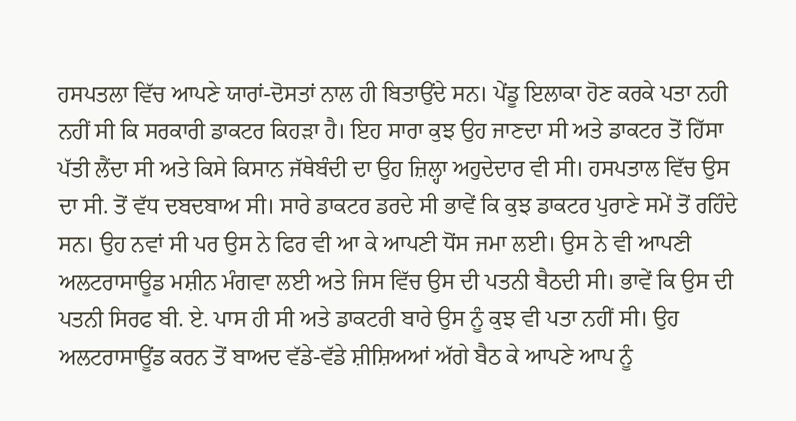ਹਸਪਤਲਾ ਵਿੱਚ ਆਪਣੇ ਯਾਰਾਂ-ਦੋਸਤਾਂ ਨਾਲ ਹੀ ਬਿਤਾਉਂਦੇ ਸਨ। ਪੇਂਡੂ ਇਲਾਕਾ ਹੋਣ ਕਰਕੇ ਪਤਾ ਨਹੀ ਨਹੀਂ ਸੀ ਕਿ ਸਰਕਾਰੀ ਡਾਕਟਰ ਕਿਹੜਾ ਹੈ। ਇਹ ਸਾਰਾ ਕੁਝ ਉਹ ਜਾਣਦਾ ਸੀ ਅਤੇ ਡਾਕਟਰ ਤੋਂ ਹਿੱਸਾ ਪੱਤੀ ਲੈਂਦਾ ਸੀ ਅਤੇ ਕਿਸੇ ਕਿਸਾਨ ਜੱਥੇਬੰਦੀ ਦਾ ਉਹ ਜ਼ਿਲ੍ਹਾ ਅਹੁਦੇਦਾਰ ਵੀ ਸੀ। ਹਸਪਤਾਲ ਵਿੱਚ ਉਸ ਦਾ ਸੀ. ਤੋਂ ਵੱਧ ਦਬਦਬਾਅ ਸੀ। ਸਾਰੇ ਡਾਕਟਰ ਡਰਦੇ ਸੀ ਭਾਵੇਂ ਕਿ ਕੁਝ ਡਾਕਟਰ ਪੁਰਾਣੇ ਸਮੇਂ ਤੋਂ ਰਹਿੰਦੇ ਸਨ। ਉਹ ਨਵਾਂ ਸੀ ਪਰ ਉਸ ਨੇ ਫਿਰ ਵੀ ਆ ਕੇ ਆਪਣੀ ਧੋਂਸ ਜਮਾ ਲਈ। ਉਸ ਨੇ ਵੀ ਆਪਣੀ ਅਲਟਰਾਸਾਊਡ ਮਸ਼ੀਨ ਮੰਗਵਾ ਲਈ ਅਤੇ ਜਿਸ ਵਿੱਚ ਉਸ ਦੀ ਪਤਨੀ ਬੈਠਦੀ ਸੀ। ਭਾਵੇਂ ਕਿ ਉਸ ਦੀ ਪਤਨੀ ਸਿਰਫ ਬੀ. ਏ. ਪਾਸ ਹੀ ਸੀ ਅਤੇ ਡਾਕਟਰੀ ਬਾਰੇ ਉਸ ਨੂੰ ਕੁਝ ਵੀ ਪਤਾ ਨਹੀਂ ਸੀ। ਉਹ ਅਲਟਰਾਸਾਊਂਡ ਕਰਨ ਤੋਂ ਬਾਅਦ ਵੱਡੇ-ਵੱਡੇ ਸ਼ੀਸ਼ਿਅਆਂ ਅੱਗੇ ਬੈਠ ਕੇ ਆਪਣੇ ਆਪ ਨੂੰ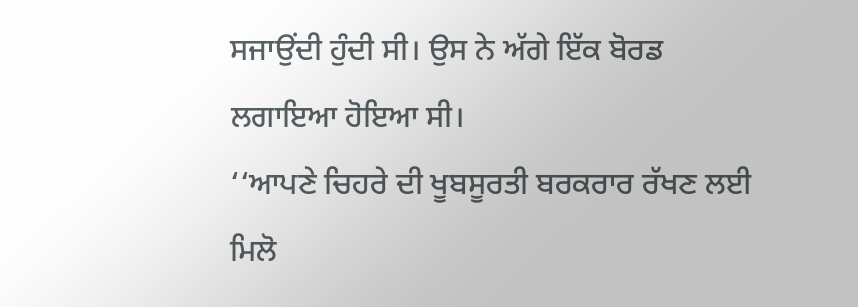ਸਜਾਉਂਦੀ ਹੁੰਦੀ ਸੀ। ਉਸ ਨੇ ਅੱਗੇ ਇੱਕ ਬੋਰਡ ਲਗਾਇਆ ਹੋਇਆ ਸੀ।
‘‘ਆਪਣੇ ਚਿਹਰੇ ਦੀ ਖੂਬਸੂਰਤੀ ਬਰਕਰਾਰ ਰੱਖਣ ਲਈ ਮਿਲੋ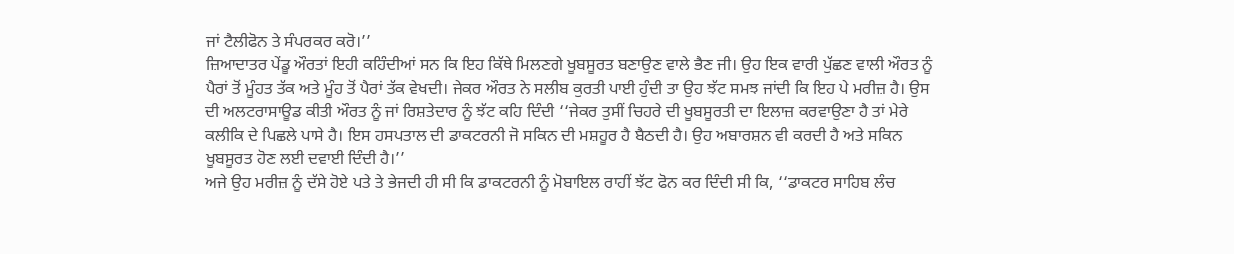ਜਾਂ ਟੈਲੀਫੋਨ ਤੇ ਸੰਪਰਕਰ ਕਰੋ।’’
ਜ਼ਿਆਦਾਤਰ ਪੇਂਡੂ ਔਰਤਾਂ ਇਹੀ ਕਹਿੰਦੀਆਂ ਸਨ ਕਿ ਇਹ ਕਿੱਥੇ ਮਿਲਣਗੇ ਖੂਬਸੂਰਤ ਬਣਾਉਣ ਵਾਲੇ ਭੈਣ ਜੀ। ਉਹ ਇਕ ਵਾਰੀ ਪੁੱਛਣ ਵਾਲੀ ਔਰਤ ਨੂੰ ਪੈਰਾਂ ਤੋਂ ਮੂੰਹਤ ਤੱਕ ਅਤੇ ਮੂੰਹ ਤੋਂ ਪੈਰਾਂ ਤੱਕ ਵੇਖਦੀ। ਜੇਕਰ ਔਰਤ ਨੇ ਸਲੀਬ ਕੁਰਤੀ ਪਾਈ ਹੁੰਦੀ ਤਾ ਉਹ ਝੱਟ ਸਮਝ ਜਾਂਦੀ ਕਿ ਇਹ ਪੇ ਮਰੀਜ਼ ਹੈ। ਉਸ ਦੀ ਅਲਟਰਾਸਾਊਡ ਕੀਤੀ ਔਰਤ ਨੂੰ ਜਾਂ ਰਿਸ਼ਤੇਦਾਰ ਨੂੰ ਝੱਟ ਕਹਿ ਦਿੰਦੀ ‘‘ਜੇਕਰ ਤੁਸੀਂ ਚਿਹਰੇ ਦੀ ਖੂਬਸੂਰਤੀ ਦਾ ਇਲਾਜ਼ ਕਰਵਾਉਣਾ ਹੈ ਤਾਂ ਮੇਰੇ ਕਲੀਕਿ ਦੇ ਪਿਛਲੇ ਪਾਸੇ ਹੈ। ਇਸ ਹਸਪਤਾਲ ਦੀ ਡਾਕਟਰਨੀ ਜੋ ਸਕਿਨ ਦੀ ਮਸ਼ਹੂਰ ਹੈ ਬੈਠਦੀ ਹੈ। ਉਹ ਅਬਾਰਸ਼ਨ ਵੀ ਕਰਦੀ ਹੈ ਅਤੇ ਸਕਿਨ ਖੂਬਸੂਰਤ ਹੋਣ ਲਈ ਦਵਾਈ ਦਿੰਦੀ ਹੈ।’’
ਅਜੇ ਉਹ ਮਰੀਜ਼ ਨੂੰ ਦੱਸੇ ਹੋਏ ਪਤੇ ਤੇ ਭੇਜਦੀ ਹੀ ਸੀ ਕਿ ਡਾਕਟਰਨੀ ਨੂੰ ਮੋਬਾਇਲ ਰਾਹੀਂ ਝੱਟ ਫੋਨ ਕਰ ਦਿੰਦੀ ਸੀ ਕਿ, ‘‘ਡਾਕਟਰ ਸਾਹਿਬ ਲੰਚ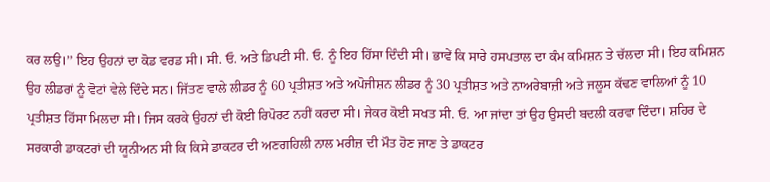ਕਰ ਲਉ।’’ ਇਹ ਉਹਨਾਂ ਦਾ ਕੋਡ ਵਰਡ ਸੀ। ਸੀ. ਓ. ਅਤੇ ਡਿਪਟੀ ਸੀ. ਓ. ਨੂੰ ਇਹ ਹਿੱਸਾ ਦਿੰਦੀ ਸੀ। ਭਾਵੇਂ ਕਿ ਸਾਰੇ ਹਸਪਤਾਲ ਦਾ ਕੰਮ ਕਮਿਸ਼ਨ ਤੇ ਚੱਲਦਾ ਸੀ। ਇਹ ਕਮਿਸ਼ਨ ਉਹ ਲੀਡਰਾਂ ਨੂੰ ਵੋਟਾਂ ਵੇਲੇ ਦਿੰਦੇ ਸਨ। ਜਿੱਤਣ ਵਾਲੇ ਲੀਡਰ ਨੂੰ 60 ਪ੍ਰਤੀਸ਼ਤ ਅਤੇ ਅਪੋਜੀਸ਼ਨ ਲੀਡਰ ਨੂੰ 30 ਪ੍ਰਤੀਸ਼ਤ ਅਤੇ ਨਾਅਰੇਬਾਜ਼ੀ ਅਤੇ ਜਲੂਸ ਕੱਢਣ ਵਾਲਿਆਂ ਨੂੰ 10 ਪ੍ਰਤੀਸ਼ਤ ਹਿੱਸਾ ਮਿਲਦਾ ਸੀ। ਜਿਸ ਕਰਕੇ ਉਹਨਾਂ ਦੀ ਕੋਈ ਰਿਪੋਰਟ ਨਹੀਂ ਕਰਦਾ ਸੀ। ਜੇਕਰ ਕੋਈ ਸਖਤ ਸੀ. ਓ. ਆ ਜਾਂਦਾ ਤਾਂ ਉਹ ਉਸਦੀ ਬਦਲੀ ਕਰਵਾ ਦਿੰਦਾ। ਸ਼ਹਿਰ ਦੇ ਸਰਕਾਰੀ ਡਾਕਟਰਾਂ ਦੀ ਯੂਨੀਅਨ ਸੀ ਕਿ ਕਿਸੇ ਡਾਕਟਰ ਦੀ ਅਣਗਹਿਲੀ ਨਾਲ ਮਰੀਜ਼ ਦੀ ਮੌਤ ਹੋਣ ਜਾਣ ਤੇ ਡਾਕਟਰ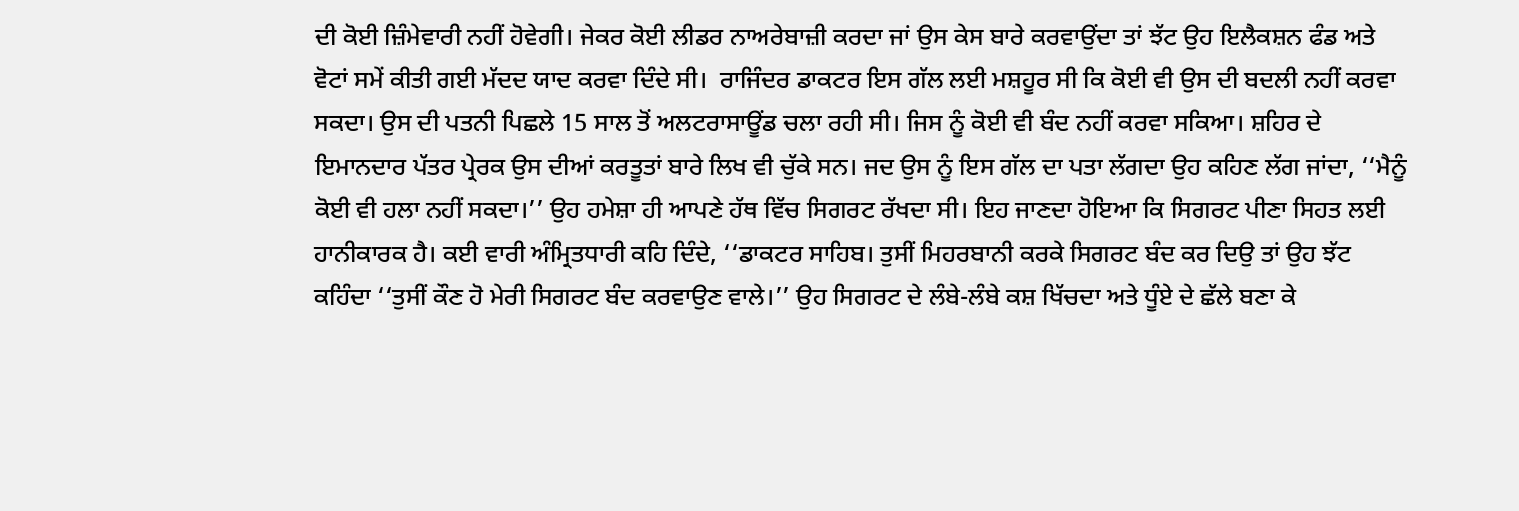ਦੀ ਕੋਈ ਜ਼ਿੰਮੇਵਾਰੀ ਨਹੀਂ ਹੋਵੇਗੀ। ਜੇਕਰ ਕੋਈ ਲੀਡਰ ਨਾਅਰੇਬਾਜ਼ੀ ਕਰਦਾ ਜਾਂ ਉਸ ਕੇਸ ਬਾਰੇ ਕਰਵਾਉਂਦਾ ਤਾਂ ਝੱਟ ਉਹ ਇਲੈਕਸ਼ਨ ਫੰਡ ਅਤੇ ਵੋਟਾਂ ਸਮੇਂ ਕੀਤੀ ਗਈ ਮੱਦਦ ਯਾਦ ਕਰਵਾ ਦਿੰਦੇ ਸੀ।  ਰਾਜਿੰਦਰ ਡਾਕਟਰ ਇਸ ਗੱਲ ਲਈ ਮਸ਼ਹੂਰ ਸੀ ਕਿ ਕੋਈ ਵੀ ਉਸ ਦੀ ਬਦਲੀ ਨਹੀਂ ਕਰਵਾ ਸਕਦਾ। ਉਸ ਦੀ ਪਤਨੀ ਪਿਛਲੇ 15 ਸਾਲ ਤੋਂ ਅਲਟਰਾਸਾਊਂਡ ਚਲਾ ਰਹੀ ਸੀ। ਜਿਸ ਨੂੰ ਕੋਈ ਵੀ ਬੰਦ ਨਹੀਂ ਕਰਵਾ ਸਕਿਆ। ਸ਼ਹਿਰ ਦੇ ਇਮਾਨਦਾਰ ਪੱਤਰ ਪ੍ਰੇਰਕ ਉਸ ਦੀਆਂ ਕਰਤੂਤਾਂ ਬਾਰੇ ਲਿਖ ਵੀ ਚੁੱਕੇ ਸਨ। ਜਦ ਉਸ ਨੂੰ ਇਸ ਗੱਲ ਦਾ ਪਤਾ ਲੱਗਦਾ ਉਹ ਕਹਿਣ ਲੱਗ ਜਾਂਦਾ, ‘‘ਮੈਨੂੰ ਕੋਈ ਵੀ ਹਲਾ ਨਹੀਂ ਸਕਦਾ।’’ ਉਹ ਹਮੇਸ਼ਾ ਹੀ ਆਪਣੇ ਹੱਥ ਵਿੱਚ ਸਿਗਰਟ ਰੱਖਦਾ ਸੀ। ਇਹ ਜਾਣਦਾ ਹੋਇਆ ਕਿ ਸਿਗਰਟ ਪੀਣਾ ਸਿਹਤ ਲਈ ਹਾਨੀਕਾਰਕ ਹੈ। ਕਈ ਵਾਰੀ ਅੰਮ੍ਰਿਤਧਾਰੀ ਕਹਿ ਦਿੰਦੇ, ‘‘ਡਾਕਟਰ ਸਾਹਿਬ। ਤੁਸੀਂ ਮਿਹਰਬਾਨੀ ਕਰਕੇ ਸਿਗਰਟ ਬੰਦ ਕਰ ਦਿਉ ਤਾਂ ਉਹ ਝੱਟ ਕਹਿੰਦਾ ‘‘ਤੁਸੀਂ ਕੌਣ ਹੋ ਮੇਰੀ ਸਿਗਰਟ ਬੰਦ ਕਰਵਾਉਣ ਵਾਲੇ।’’ ਉਹ ਸਿਗਰਟ ਦੇ ਲੰਬੇ-ਲੰਬੇ ਕਸ਼ ਖਿੱਚਦਾ ਅਤੇ ਧੂੰਏ ਦੇ ਛੱਲੇ ਬਣਾ ਕੇ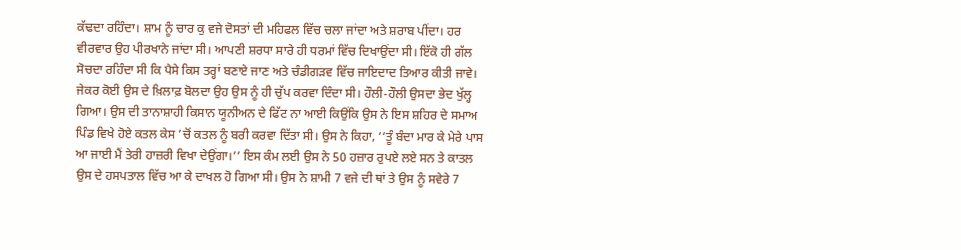ਕੱਢਦਾ ਰਹਿੰਦਾ। ਸ਼ਾਮ ਨੂੰ ਚਾਰ ਕੁ ਵਜੇ ਦੋਸਤਾਂ ਦੀ ਮਹਿਫਲ ਵਿੱਚ ਚਲਾ ਜਾਂਦਾ ਅਤੇ ਸ਼ਰਾਬ ਪੀਂਦਾ। ਹਰ ਵੀਰਵਾਰ ਉਹ ਪੀਰਖਾਨੇ ਜਾਂਦਾ ਸੀ। ਆਪਣੀ ਸ਼ਰਧਾ ਸਾਰੇ ਹੀ ਧਰਮਾਂ ਵਿੱਚ ਦਿਖਾਉਂਦਾ ਸੀ। ਇੱਕੋ ਹੀ ਗੱਲ ਸੋਚਦਾ ਰਹਿੰਦਾ ਸੀ ਕਿ ਪੈਸੇ ਕਿਸ ਤਰ੍ਹਾਂ ਬਣਾਏ ਜਾਣ ਅਤੇ ਚੰਡੀਗੜਵ ਵਿੱਚ ਜਾਇਦਾਦ ਤਿਆਰ ਕੀਤੀ ਜਾਵੇ। ਜੇਕਰ ਕੋਈ ਉਸ ਦੇ ਖ਼ਿਲਾਫ਼ ਬੋਲਦਾ ਉਹ ਉਸ ਨੂੰ ਹੀ ਚੁੱਪ ਕਰਵਾ ਦਿੰਦਾ ਸੀ। ਹੌਲੀ-ਹੌਲੀ ਉਸਦਾ ਭੇਦ ਖੁੱਲ੍ਹ ਗਿਆ। ਉਸ ਦੀ ਤਾਨਾਸ਼ਾਹੀ ਕਿਸਾਨ ਯੂਨੀਅਨ ਦੇ ਫਿੱਟ ਨਾ ਆਈ ਕਿਉਂਕਿ ਉਸ ਨੇ ਇਸ ਸ਼ਹਿਰ ਦੇ ਸਮਾਅ ਪਿੰਡ ਵਿਖੇ ਹੋਏ ਕਤਲ ਕੇਸ ’ਚੋਂ ਕਤਲ ਨੂੰ ਬਰੀ ਕਰਵਾ ਦਿੱਤਾ ਸੀ। ਉਸ ਨੇ ਕਿਹਾ, ‘‘ਤੂੰ ਬੰਦਾ ਮਾਰ ਕੇ ਮੇਰੇ ਪਾਸ ਆ ਜਾਈ ਮੈਂ ਤੇਰੀ ਹਾਜ਼ਰੀ ਵਿਖਾ ਦੇਉਂਗਾ।’’ ਇਸ ਕੰਮ ਲਈ ਉਸ ਨੇ 50 ਹਜ਼ਾਰ ਰੁਪਏ ਲਏ ਸਨ ਤੇ ਕਾਤਲ ਉਸ ਦੇ ਹਸਪਤਾਲ ਵਿੱਚ ਆ ਕੇ ਦਾਖਲ ਹੋ ਗਿਆ ਸੀ। ਉਸ ਨੇ ਸ਼ਾਮੀ 7 ਵਜੇ ਦੀ ਥਾਂ ਤੇ ਉਸ ਨੂੰ ਸਵੇਰੇ 7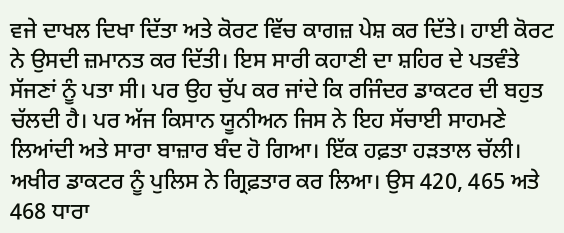ਵਜੇ ਦਾਖਲ ਦਿਖਾ ਦਿੱਤਾ ਅਤੇ ਕੋਰਟ ਵਿੱਚ ਕਾਗਜ਼ ਪੇਸ਼ ਕਰ ਦਿੱਤੇ। ਹਾਈ ਕੋਰਟ ਨੇ ਉਸਦੀ ਜ਼ਮਾਨਤ ਕਰ ਦਿੱਤੀ। ਇਸ ਸਾਰੀ ਕਹਾਣੀ ਦਾ ਸ਼ਹਿਰ ਦੇ ਪਤਵੰਤੇ ਸੱਜਣਾਂ ਨੂੰ ਪਤਾ ਸੀ। ਪਰ ਉਹ ਚੁੱਪ ਕਰ ਜਾਂਦੇ ਕਿ ਰਜਿੰਦਰ ਡਾਕਟਰ ਦੀ ਬਹੁਤ ਚੱਲਦੀ ਹੈ। ਪਰ ਅੱਜ ਕਿਸਾਨ ਯੂਨੀਅਨ ਜਿਸ ਨੇ ਇਹ ਸੱਚਾਈ ਸਾਹਮਣੇ ਲਿਆਂਦੀ ਅਤੇ ਸਾਰਾ ਬਾਜ਼ਾਰ ਬੰਦ ਹੋ ਗਿਆ। ਇੱਕ ਹਫ਼ਤਾ ਹੜਤਾਲ ਚੱਲੀ। ਅਖੀਰ ਡਾਕਟਰ ਨੂੰ ਪੁਲਿਸ ਨੇ ਗ੍ਰਿਫ਼ਤਾਰ ਕਰ ਲਿਆ। ਉਸ 420, 465 ਅਤੇ 468 ਧਾਰਾ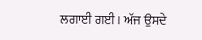ਲਗਾਈ ਗਈ। ਅੱਜ ਉਸਦੇ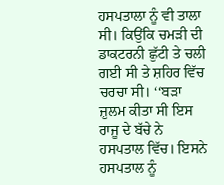ਹਸਪਤਾਲਾ ਨੂੰ ਵੀ ਤਾਲਾ ਸੀ। ਕਿਉਂਕਿ ਚਮੜੀ ਦੀ ਡਾਕਟਰਨੀ ਛੁੱਟੀ ਤੇ ਚਲੀ ਗਈ ਸੀ ਤੇ ਸ਼ਹਿਰ ਵਿੱਚ ਚਰਚਾ ਸੀ। ‘‘ਬੜਾ ਜ਼ੁਲਮ ਕੀਤਾ ਸੀ ਇਸ ਰਾਜੂ ਦੇ ਬੱਚੇ ਨੇ ਹਸਪਤਾਲ ਵਿੱਚ। ਇਸਨੇ ਹਸਪਤਾਲ ਨੂੰ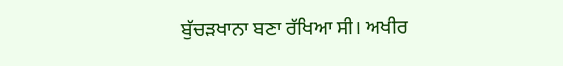ਬੁੱਚੜਖਾਨਾ ਬਣਾ ਰੱਖਿਆ ਸੀ। ਅਖੀਰ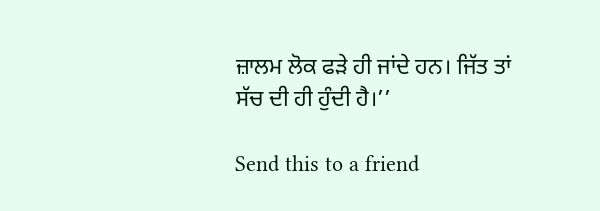ਜ਼ਾਲਮ ਲੋਕ ਫੜੇ ਹੀ ਜਾਂਦੇ ਹਨ। ਜਿੱਤ ਤਾਂ ਸੱਚ ਦੀ ਹੀ ਹੁੰਦੀ ਹੈ।’’

Send this to a friend